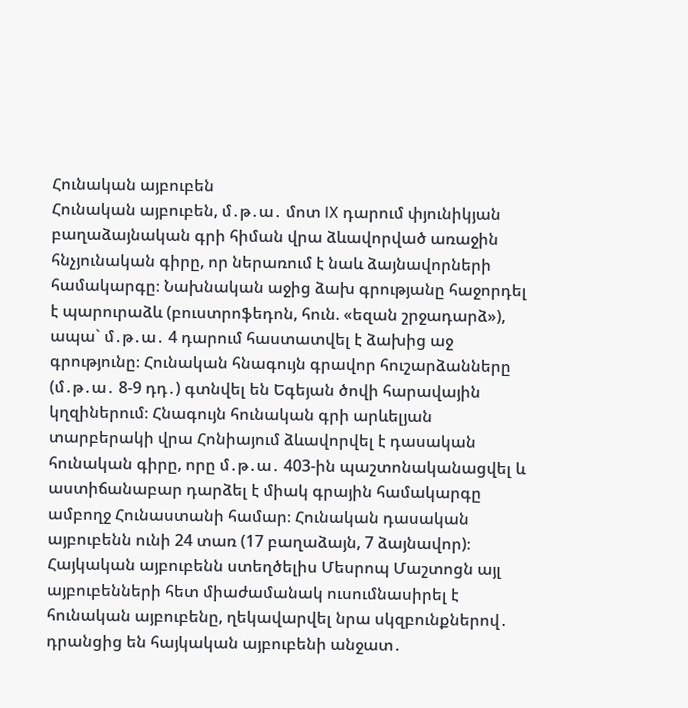Հունական այբուբեն
Հունական այբուբեն, մ․թ․ա․ մոտ IX դարում փյունիկյան բաղաձայնական գրի հիման վրա ձևավորված առաջին հնչյունական գիրը, որ ներառում է նաև ձայնավորների համակարգը։ Նախնական աջից ձախ գրությանը հաջորդել է պարուրաձև (բուստրոֆեդոն, հուն. «եզան շրջադարձ»), ապա` մ․թ․ա․ 4 դարում հաստատվել է ձախից աջ գրությունը։ Հունական հնագույն գրավոր հուշարձանները (մ․թ․ա․ 8-9 դդ․) գտնվել են Եգեյան ծովի հարավային կղզիներում։ Հնագույն հունական գրի արևելյան տարբերակի վրա Հոնիայում ձևավորվել է դասական հունական գիրը, որը մ․թ․ա․ 403-ին պաշտոնականացվել և աստիճանաբար դարձել է միակ գրային համակարգը ամբողջ Հունաստանի համար։ Հունական դասական այբուբենն ունի 24 տառ (17 բաղաձայն, 7 ձայնավոր)։
Հայկական այբուբենն ստեղծելիս Մեսրոպ Մաշտոցն այլ այբուբենների հետ միաժամանակ ուսումնասիրել է հունական այբուբենը, ղեկավարվել նրա սկզբունքներով․ դրանցից են հայկական այբուբենի անջատ․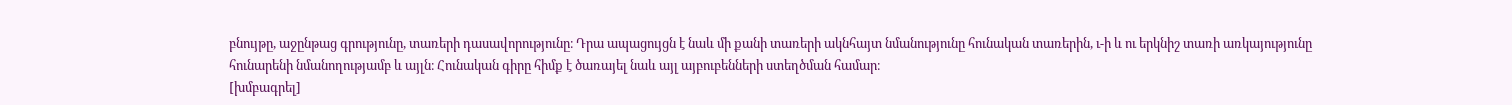բնույթը, աջընթաց գրությունը, տառերի դասավորությունը։ Դրա ապացույցն է նաև մի քանի տառերի ակնհայտ նմանությունը հունական տառերին, ւ-ի և ու երկնիշ տառի առկայությունը հունարենի նմանողությամբ և այլն։ Հունական գիրը հիմք է ծառայել նաև այլ այբուբենների ստեղծման համար։
[խմբագրել]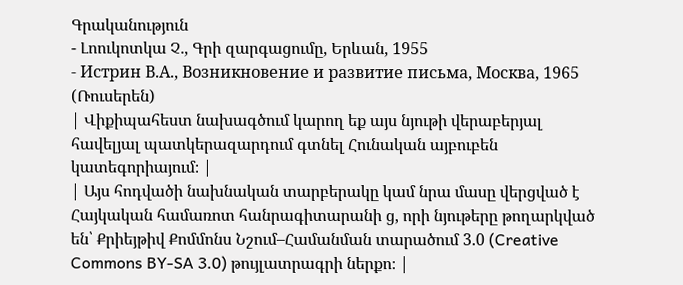Գրականություն
- Լոուկոտկա Չ․, Գրի զարգացումը, Երևան, 1955
- Истрин В.А., Возникновение и развитие письма, Москва, 1965 (Ռուսերեն)
| Վիքիպահեստ նախագծում կարող եք այս նյութի վերաբերյալ հավելյալ պատկերազարդում գտնել Հունական այբուբեն կատեգորիայում։ |
| Այս հոդվածի նախնական տարբերակը կամ նրա մասը վերցված է Հայկական համառոտ հանրագիտարանի ց, որի նյութերը թողարկված են՝ Քրիեյթիվ Քոմմոնս Նշում–Համանման տարածում 3.0 (Creative Commons BY-SA 3.0) թույլատրագրի ներքո։ |